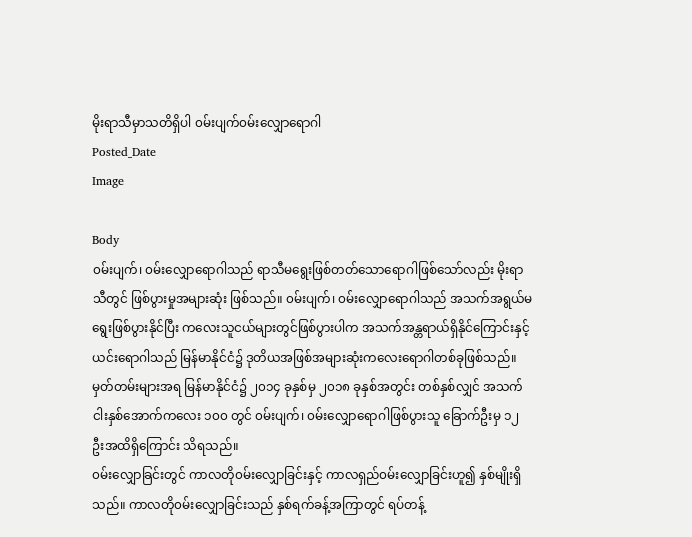မိုးရာသီမှာသတိရှိပါ ၀မ်းပျက်၀မ်းလျှောရောဂါ
Posted_Date
Image

Body
၀မ်းပျက်၊ ၀မ်းလျှောရောဂါသည် ရာသီမရွေးဖြစ်တတ်သောရောဂါဖြစ်သော်လည်း မိုးရာသီတွင် ဖြစ်ပွားမှုအများဆုံး ဖြစ်သည်။ ၀မ်းပျက်၊ ၀မ်းလျှောရောဂါသည် အသက်အရွယ်မရွေးဖြစ်ပွားနိုင်ပြီး ကလေးသူငယ်များတွင်ဖြစ်ပွားပါက အသက်အန္တရာယ်ရှိနိုင်ကြောင်းနှင့် ယင်းရောဂါသည် မြန်မာနိုင်ငံ၌ ဒုတိယအဖြစ်အများဆုံးကလေးရောဂါတစ်ခုဖြစ်သည်။ မှတ်တမ်းများအရ မြန်မာနိုင်ငံ၌ ၂၀၁၄ ခုနှစ်မှ ၂၀၁၈ ခုနှစ်အတွင်း တစ်နှစ်လျှင် အသက် ငါးနှစ်အောက်ကလေး ၁၀၀ တွင် ၀မ်းပျက်၊ ၀မ်းလျှောရောဂါဖြစ်ပွားသူ ခြောက်ဦးမှ ၁၂ ဦးအထိရှိကြောင်း သိရသည်။
၀မ်းလျှောခြင်းတွင် ကာလတို၀မ်းလျှောခြင်းနှင့် ကာလရှည်၀မ်းလျှောခြင်းဟူ၍ နှစ်မျိုးရှိသည်။ ကာလတို၀မ်းလျှောခြင်းသည် နှစ်ရက်ခန့်အကြာတွင် ရပ်တန့်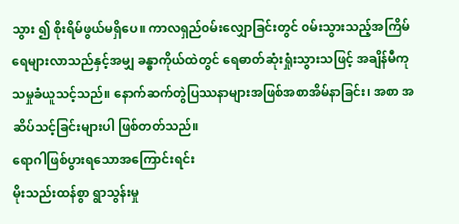သွား ၍ စိုးရိမ်ဖွယ်မရှိပေ။ ကာလရှည်၀မ်းလျှောခြင်းတွင် ၀မ်းသွားသည့်အကြိမ်ရေများလာသည်နှင့်အမျှ ခန္ဓာကိုယ်ထဲတွင် ရေဓာတ်ဆုံးရှုံးသွားသဖြင့် အချိန်မီကုသမှုခံယူသင့်သည်။ နောက်ဆက်တွဲပြဿနာများအဖြစ်အစာအိမ်နာခြင်း၊ အစာ အဆိပ်သင့်ခြင်းများပါ ဖြစ်တတ်သည်။
ရောဂါဖြစ်ပွားရသောအကြောင်းရင်း
မိုးသည်းထန်စွာ ရွာသွန်းမှု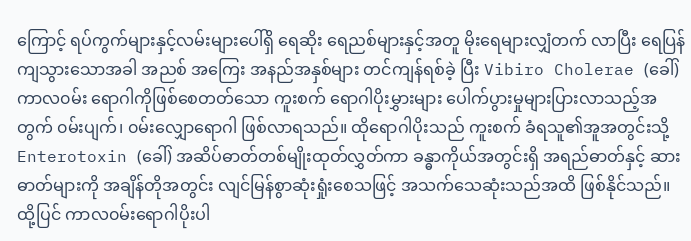ကြောင့် ရပ်ကွက်များနှင့်လမ်းများပေါ်ရှိ ရေဆိုး ရေညစ်များနှင့်အတူ မိုးရေများလျှံတက် လာပြီး ရေပြန်ကျသွားသောအခါ အညစ် အကြေး အနည်အနှစ်များ တင်ကျန်ရစ်ခဲ့ ပြီး Vibiro Cholerae (ခေါ်) ကာလ၀မ်း ရောဂါကိုဖြစ်စေတတ်သော ကူးစက် ရောဂါပိုးမွှားများ ပေါက်ပွားမှုများပြားလာသည့်အတွက် ၀မ်းပျက်၊ ၀မ်းလျှောရောဂါ ဖြစ်လာရသည်။ ထိုရောဂါပိုးသည် ကူးစက် ခံရသူ၏အူအတွင်းသို့ Enterotoxin (ခေါ်) အဆိပ်ဓာတ်တစ်မျိုးထုတ်လွှတ်ကာ ခန္ဓာကိုယ်အတွင်းရှိ အရည်ဓာတ်နှင့် ဆားဓာတ်များကို အချိန်တိုအတွင်း လျင်မြန်စွာဆုံးရှုံးစေသဖြင့် အသက်သေဆုံးသည်အထိ ဖြစ်နိုင်သည်။
ထို့ပြင် ကာလ၀မ်းရောဂါပိုးပါ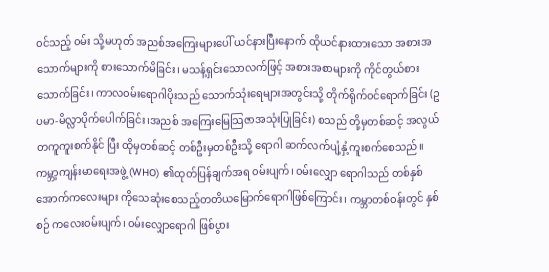၀င်သည့် ၀မ်း သို့မဟုတ် အညစ်အကြေးများပေါ် ယင်နားပြီးနောက် ထိုယင်နားထားသော အစားအသောက်များကို စားသောက်မိခြင်း၊ မသန့်ရှင်းသောလက်ဖြင့် အစားအစာများကို ကိုင်တွယ်စားသောက်ခြင်း၊ ကာလ၀မ်းရောဂါပိုးသည် သောက်သုံးရေများအတွင်းသို့ တိုက်ရိုက်၀င်ရောက်ခြင်း (ဥပမာ-မိလ္လာပိုက်ပေါက်ခြင်း၊အညစ် အကြေးမြေသြဇာအသုံးပြုခြင်း) စသည် တို့မှတစ်ဆင့် အလွယ်တကူကူးစက်နိုင် ပြီး ထိုမှတစ်ဆင့် တစ်ဦးမှတစ်ဦးသို့ ရောဂါ ဆက်လက်ပျံ့နှံ့ကူးစက်စေသည်။ကမ္ဘာ့ကျန်းမာရေးအဖွဲ့ (WHO) ၏ထုတ်ပြန်ချက်အရ ၀မ်းပျက်၊ ၀မ်းလျှော ရောဂါသည် တစ်နှစ်အောက်ကလေးများ ကိုသေဆုံးစေသည့်တတိယမြောက်ရောဂါဖြစ်ကြောင်း၊ ကမ္ဘာတစ်၀န်းတွင် နှစ်စဉ် ကလေး၀မ်းပျက်၊ ၀မ်းလျှောရောဂါ ဖြစ်ပွား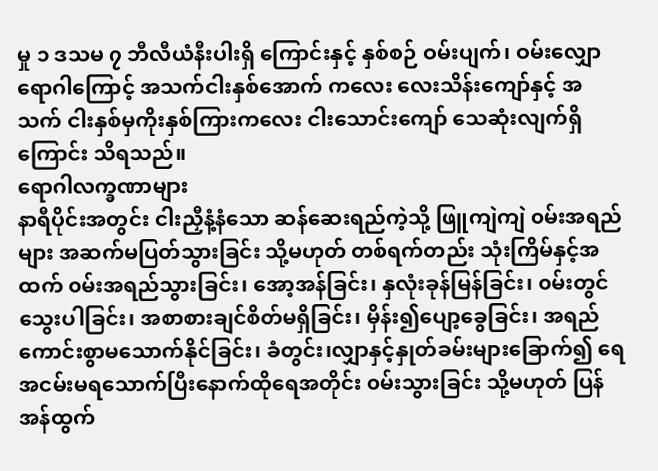မှု ၁ ဒသမ ၇ ဘီလီယံနီးပါးရှိ ကြောင်းနှင့် နှစ်စဉ် ဝမ်းပျက်၊ ဝမ်းလျှော ရောဂါကြောင့် အသက်ငါးနှစ်အောက် ကလေး လေးသိန်းကျော်နှင့် အသက် ငါးနှစ်မှကိုးနှစ်ကြားကလေး ငါးသောင်းကျော် သေဆုံးလျက်ရှိကြောင်း သိရသည်။
ရောဂါလက္ခဏာများ
နာရီပိုင်းအတွင်း ငါးညှီနံ့နံသော ဆန်ဆေးရည်ကဲ့သို့ ဖြူကျဲကျဲ ၀မ်းအရည်များ အဆက်မပြတ်သွားခြင်း သို့မဟုတ် တစ်ရက်တည်း သုံးကြိမ်နှင့်အထက် ၀မ်းအရည်သွားခြင်း၊ အော့အန်ခြင်း၊ နှလုံးခုန်မြန်ခြင်း၊ ၀မ်းတွင်သွေးပါခြင်း၊ အစာစားချင်စိတ်မရှိခြင်း၊ မှိန်း၍ပျော့ခွေခြင်း၊ အရည်ကောင်းစွာမသောက်နိုင်ခြင်း၊ ခံတွင်း၊လျှာနှင့်နှုတ်ခမ်းများခြောက်၍ ရေအငမ်းမရသောက်ပြီးနောက်ထိုရေအတိုင်း ၀မ်းသွားခြင်း သို့မဟုတ် ပြန်အန်ထွက်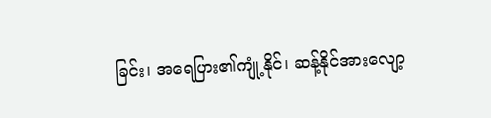ခြင်း၊ အရေပြား၏ကျုံ့နိုင်၊ ဆန့်နိုင်အားလျော့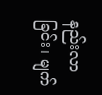နည်းလာခြင်း၊ မျက်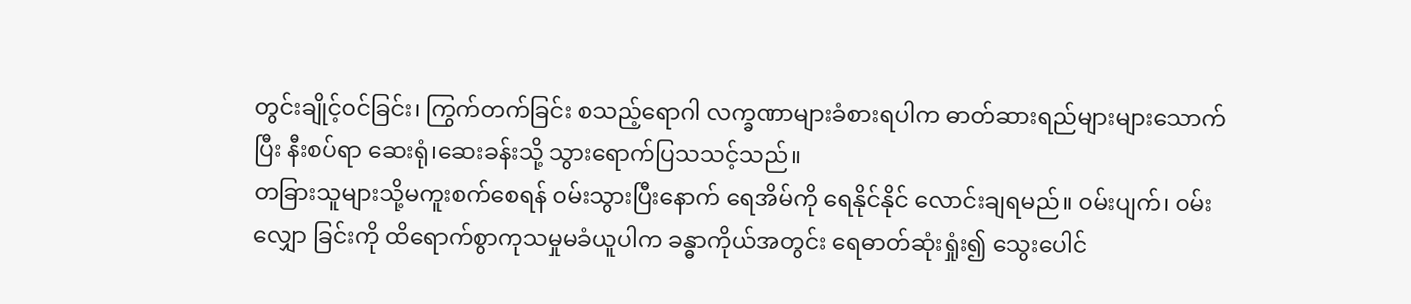တွင်းချိုင့်၀င်ခြင်း၊ ကြွက်တက်ခြင်း စသည့်ရောဂါ လက္ခဏာများခံစားရပါက ဓာတ်ဆားရည်များများသောက်ပြီး နီးစပ်ရာ ဆေးရုံ၊ဆေးခန်းသို့ သွားရောက်ပြသသင့်သည်။
တခြားသူများသို့မကူးစက်စေရန် ၀မ်းသွားပြီးနောက် ရေအိမ်ကို ရေနိုင်နိုင် လောင်းချရမည်။ ၀မ်းပျက်၊ ၀မ်းလျှော ခြင်းကို ထိရောက်စွာကုသမှုမခံယူပါက ခန္ဓာကိုယ်အတွင်း ရေဓာတ်ဆုံးရှုံး၍ သွေးပေါင်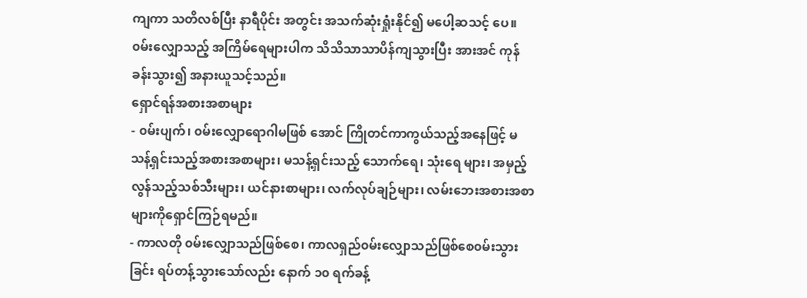ကျကာ သတိလစ်ပြီး နာရီပိုင်း အတွင်း အသက်ဆုံးရှုံးနိုင်၍ မပေါ့ဆသင့် ပေ။၀မ်းလျှောသည့် အကြိမ်ရေများပါက သိသိသာသာပိန်ကျသွားပြီး အားအင် ကုန်ခန်းသွား၍ အနားယူသင့်သည်။
ရှောင်ရန်အစားအစာများ
- ၀မ်းပျက်၊ ၀မ်းလျှောရောဂါမဖြစ် အောင် ကြိုတင်ကာကွယ်သည့်အနေဖြင့် မသန့်ရှင်းသည့်အစားအစာများ၊ မသန့်ရှင်းသည့် သောက်ရေ၊ သုံးရေ များ၊ အမှည့်လွန်သည့်သစ်သီးများ၊ ယင်နားစာများ၊ လက်လုပ်ချဉ်များ၊ လမ်းဘေးအစားအစာများကိုရှောင်ကြဉ်ရမည်။
- ကာလတို ၀မ်းလျှောသည်ဖြစ်စေ၊ ကာလရှည်၀မ်းလျှောသည်ဖြစ်စေ၀မ်းသွားခြင်း ရပ်တန့်သွားသော်လည်း နောက် ၁၀ ရက်ခန့်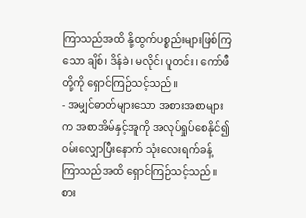ကြာသည်အထိ နို့ထွက်ပစ္စည်းများဖြစ်ကြ သော ချိစ်၊ ဒိန်ခဲ၊ မလိုင်၊ ပူတင်း၊ ကော်ဖီတို့ကို ရှောင်ကြဉ်သင့်သည်။
- အမျှင်ဓာတ်များသော အစားအစာများက အစာအိမ်နှင့်အူကို အလုပ်ရှုပ်စေနိုင်၍ ၀မ်းလျှောပြီးနောက် သုံးလေးရက်ခန့် ကြာသည်အထိ ရှောင်ကြဉ်သင့်သည်။
စား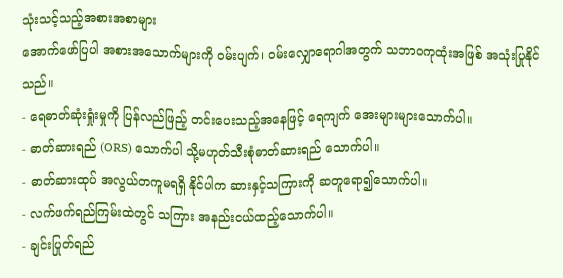သုံးသင့်သည့်အစားအစာများ
အောက်ဖော်ပြပါ အစားအသောက်များကို ၀မ်းပျက်၊ ၀မ်းလျှောရောဂါအတွက် သဘာ၀ကုထုံးအဖြစ် အသုံးပြုနိုင်သည်။
- ရေဓာတ်ဆုံးရှုံးမှုကို ပြန်လည်ဖြည့် တင်းပေးသည့်အနေဖြင့် ရေကျက် အေးများများသောက်ပါ။
- ဓာတ်ဆားရည် (ORS) သောက်ပါ သို့မဟုတ်သီးစုံဓာတ်ဆားရည် သောက်ပါ။
- ဓာတ်ဆားထုပ် အလွယ်တကူမရရှိ နိုင်ပါက ဆားနှင့်သကြားကို ဆတူရော၍သောက်ပါ။
- လက်ဖက်ရည်ကြမ်းထဲတွင် သကြား အနည်းငယ်ထည့်သောက်ပါ။
- ချင်းပြုတ်ရည်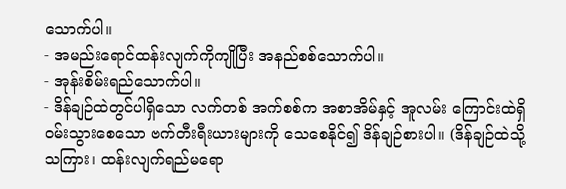သောက်ပါ။
- အမည်းရောင်ထန်းလျက်ကိုကျိုပြီး အနည်စစ်သောက်ပါ။
- အုန်းစိမ်းရည်သောက်ပါ။
- ဒိန်ချဉ်ထဲတွင်ပါရှိသော လက်တစ် အက်စစ်က အစာအိမ်နှင့် အူလမ်း ကြောင်းထဲရှိ ၀မ်းသွားစေသော ဗက်တီးရီးယားများကို သေစေနိုင်၍ ဒိန်ချဉ်စားပါ။ (ဒိန်ချဉ်ထဲသို့ သကြား၊ ထန်းလျက်ရည်မရော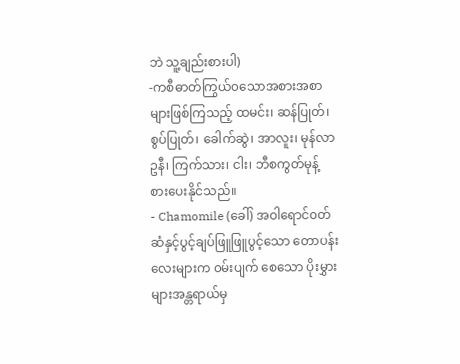ဘဲ သူ့ချည်းစားပါ)
-ကစီဓာတ်ကြွယ်၀သောအစားအစာ များဖြစ်ကြသည့် ထမင်း၊ ဆန်ပြုတ်၊ စွပ်ပြုတ်၊ ခေါက်ဆွဲ၊ အာလူး၊ မုန်လာ ဥနီ၊ ကြက်သား၊ ငါး၊ ဘီစကွတ်မုန့် စားပေးနိုင်သည်။
- Chamomile (ခေါ်) အဝါရောင်၀တ် ဆံနှင့်ပွင့်ချပ်ဖြူဖြူပွင့်သော တောပန်းလေးများက ၀မ်းပျက် စေသော ပိုးမွှားများအန္တရာယ်မှ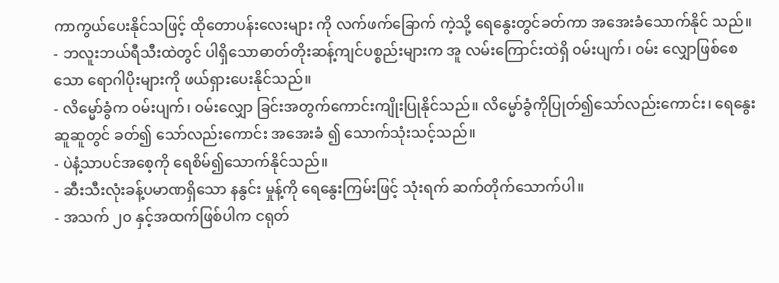ကာကွယ်ပေးနိုင်သဖြင့် ထိုတောပန်းလေးများ ကို လက်ဖက်ခြောက် ကဲ့သို့ ရေနွေးတွင်ခတ်ကာ အအေးခံသောက်နိုင် သည်။
- ဘလူးဘယ်ရီသီးထဲတွင် ပါရှိသောဓာတ်တိုးဆန့်ကျင်ပစ္စည်းများက အူ လမ်းကြောင်းထဲရှိ ၀မ်းပျက်၊ ၀မ်း လျှောဖြစ်စေသော ရောဂါပိုးများကို ဖယ်ရှားပေးနိုင်သည်။
- လိမ္မော်ခွံက ၀မ်းပျက်၊ ၀မ်းလျှော ခြင်းအတွက်ကောင်းကျိုးပြုနိုင်သည်။ လိမ္မော်ခွံကိုပြုတ်၍သော်လည်းကောင်း၊ ရေနွေးဆူဆူတွင် ခတ်၍ သော်လည်းကောင်း အအေးခံ ၍ သောက်သုံးသင့်သည်။
- ပဲနံ့သာပင်အစေ့ကို ရေစိမ်၍သောက်နိုင်သည်။
- ဆီးသီးလုံးခန့်ပမာဏရှိသော နနွင်း မှုန့်ကို ရေနွေးကြမ်းဖြင့် သုံးရက် ဆက်တိုက်သောက်ပါ။
- အသက် ၂၀ နှင့်အထက်ဖြစ်ပါက ငရုတ်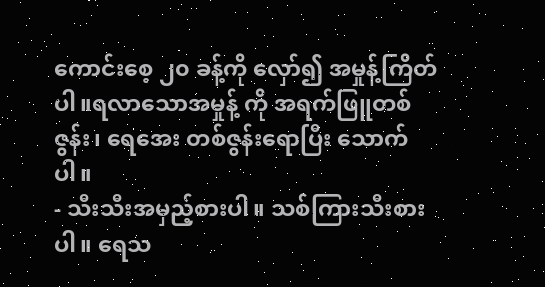ကောင်းစေ့ ၂၀ ခန့်ကို လှော်၍ အမှုန့်ကြိတ်ပါ။ရလာသောအမှုန့် ကို အရက်ဖြူတစ်ဇွန်း၊ ရေအေး တစ်ဇွန်းရောပြီး သောက်ပါ။
- သီးသီးအမှည့်စားပါ။ သစ်ကြားသီးစားပါ။ ရေသ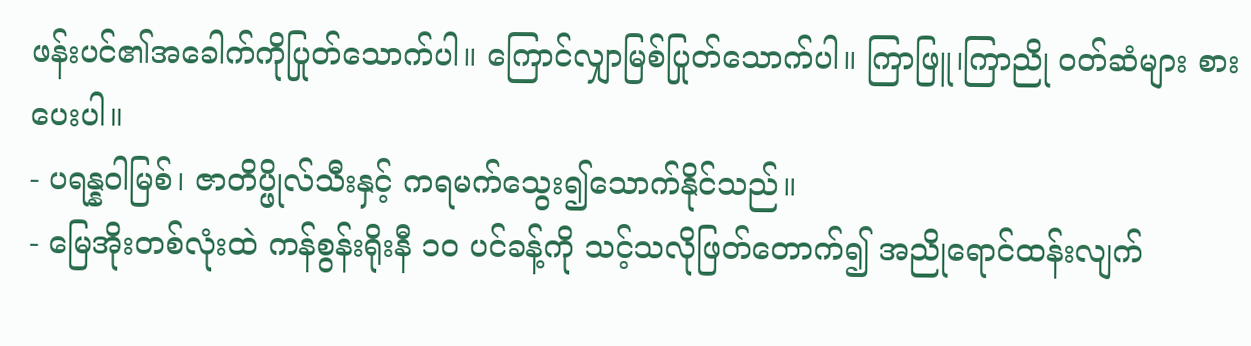ဖန်းပင်၏အခေါက်ကိုပြုတ်သောက်ပါ။ ကြောင်လျှာမြစ်ပြုတ်သောက်ပါ။ ကြာဖြူ၊ကြာညို ၀တ်ဆံများ စားပေးပါ။
- ပရန္နဝါမြစ်၊ ဇာတိပ္ဖိုလ်သီးနှင့် ကရမက်သွေး၍သောက်နိုင်သည်။
- မြေအိုးတစ်လုံးထဲ ကန်စွန်းရိုးနီ ၁၀ ပင်ခန့်ကို သင့်သလိုဖြတ်တောက်၍ အညိုရောင်ထန်းလျက်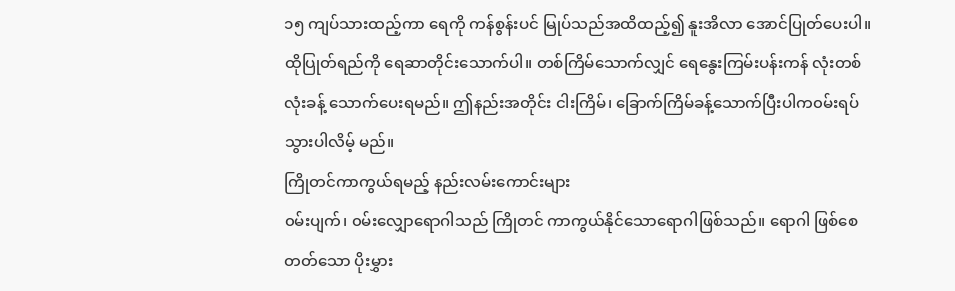၁၅ ကျပ်သားထည့်ကာ ရေကို ကန်စွန်းပင် မြုပ်သည်အထိထည့်၍ နူးအိလာ အောင်ပြုတ်ပေးပါ။ ထိုပြုတ်ရည်ကို ရေဆာတိုင်းသောက်ပါ။ တစ်ကြိမ်သောက်လျှင် ရေနွေးကြမ်းပန်းကန် လုံးတစ်လုံးခန့် သောက်ပေးရမည်။ ဤနည်းအတိုင်း ငါးကြိမ်၊ ခြောက်ကြိမ်ခန့်သောက်ပြီးပါက၀မ်းရပ် သွားပါလိမ့် မည်။
ကြိုတင်ကာကွယ်ရမည့် နည်းလမ်းကောင်းများ
၀မ်းပျက်၊ ၀မ်းလျှောရောဂါသည် ကြိုတင် ကာကွယ်နိုင်သောရောဂါဖြစ်သည်။ ရောဂါ ဖြစ်စေတတ်သော ပိုးမွှား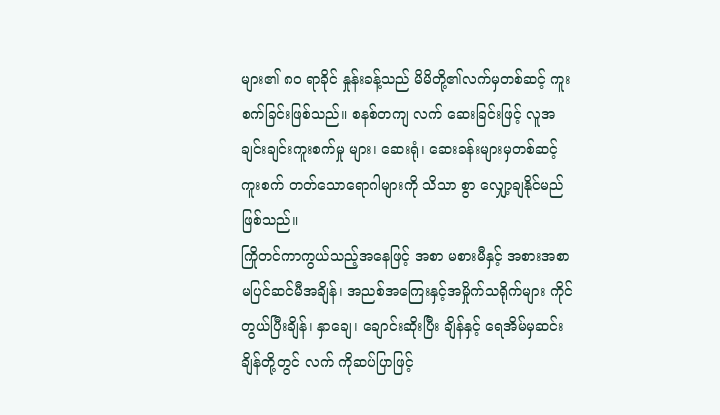များ၏ ၈၀ ရာခိုင် နှုန်းခန့်သည် မိမိတို့၏လက်မှတစ်ဆင့် ကူးစက်ခြင်းဖြစ်သည်။ စနစ်တကျ လက် ဆေးခြင်းဖြင့် လူအချင်းချင်းကူးစက်မှု များ၊ ဆေးရုံ၊ ဆေးခန်းများမှတစ်ဆင့် ကူးစက် တတ်သောရောဂါများကို သိသာ စွာ လျှော့ချနိုင်မည်ဖြစ်သည်။
ကြိုတင်ကာကွယ်သည့်အနေဖြင့် အစာ မစားမီနှင့် အစားအစာမပြင်ဆင်မီအချိန်၊ အညစ်အကြေးနှင့်အမှိုက်သရိုက်များ ကိုင်တွယ်ပြီးချိန်၊ နှာချေ၊ ချောင်းဆိုးပြီး ချိန်နှင့် ရေအိမ်မှဆင်းချိန်တို့တွင် လက် ကိုဆပ်ပြာဖြင့်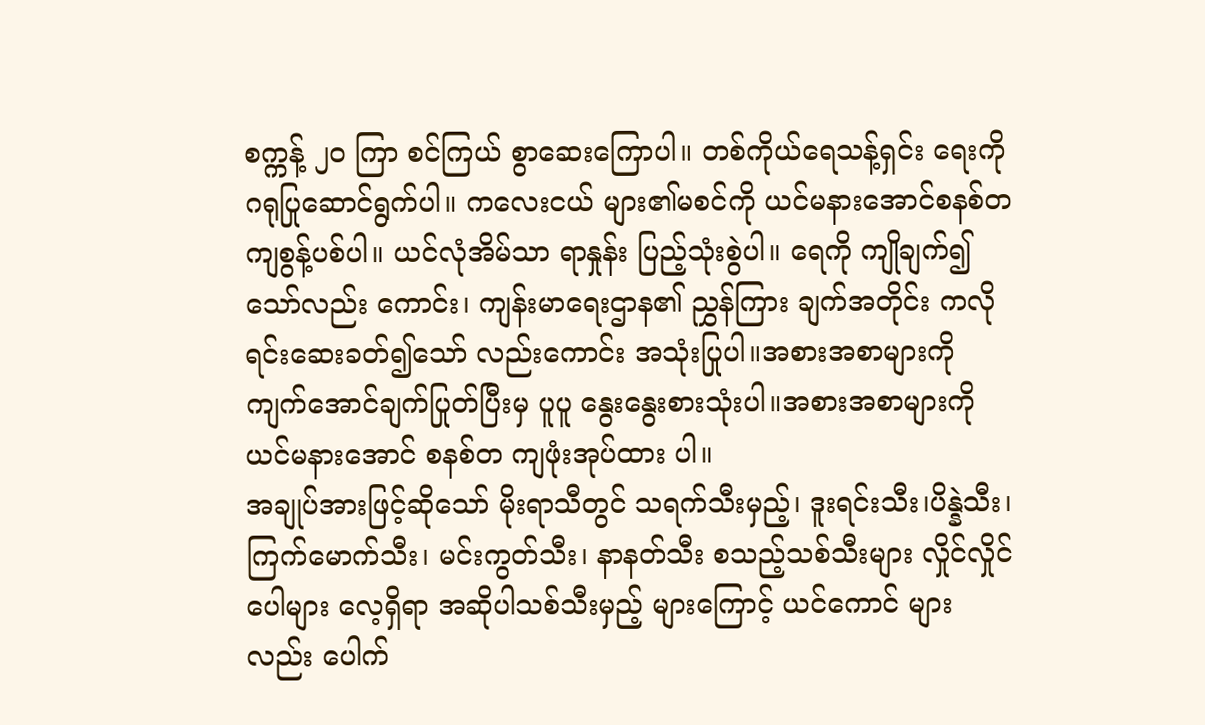စက္ကန့် ၂၀ ကြာ စင်ကြယ် စွာဆေးကြောပါ။ တစ်ကိုယ်ရေသန့်ရှင်း ရေးကို ဂရုပြုဆောင်ရွက်ပါ။ ကလေးငယ် များ၏မစင်ကို ယင်မနားအောင်စနစ်တကျစွန့်ပစ်ပါ။ ယင်လုံအိမ်သာ ရာနှုန်း ပြည့်သုံးစွဲပါ။ ရေကို ကျိုချက်၍သော်လည်း ကောင်း၊ ကျန်းမာရေးဌာန၏ ညွှန်ကြား ချက်အတိုင်း ကလိုရင်းဆေးခတ်၍သော် လည်းကောင်း အသုံးပြုပါ။အစားအစာများကိုကျက်အောင်ချက်ပြုတ်ပြီးမှ ပူပူ နွေးနွေးစားသုံးပါ။အစားအစာများကို ယင်မနားအောင် စနစ်တ ကျဖုံးအုပ်ထား ပါ။
အချုပ်အားဖြင့်ဆိုသော် မိုးရာသီတွင် သရက်သီးမှည့်၊ ဒူးရင်းသီး၊ပိန္နဲသီး၊ ကြက်မောက်သီး၊ မင်းကွတ်သီး၊ နာနတ်သီး စသည့်သစ်သီးများ လှိုင်လှိုင်ပေါများ လေ့ရှိရာ အဆိုပါသစ်သီးမှည့် များကြောင့် ယင်ကောင် များလည်း ပေါက်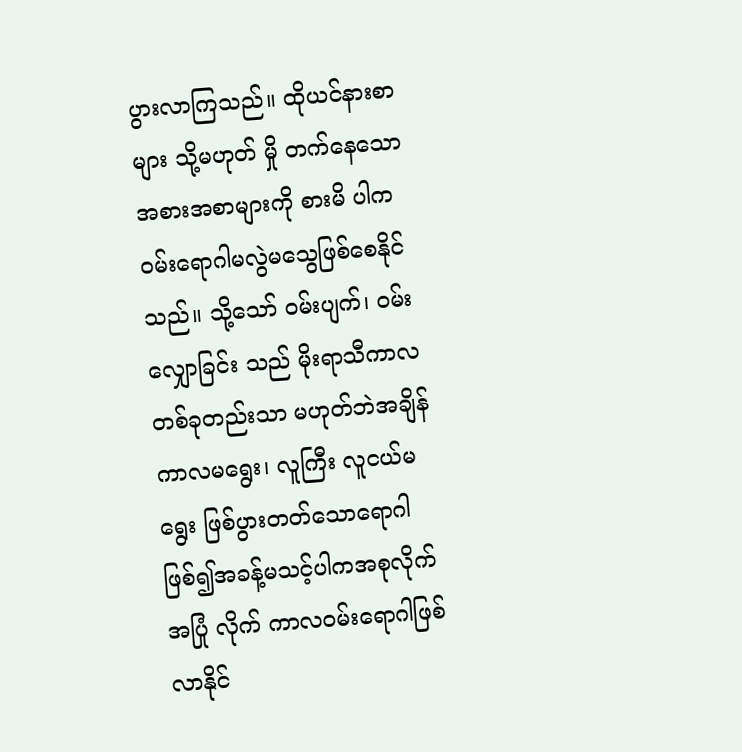ပွားလာကြသည်။ ထိုယင်နားစာများ သို့မဟုတ် မှို တက်နေသောအစားအစာများကို စားမိ ပါက ၀မ်းရောဂါမလွဲမသွေဖြစ်စေနိုင်သည်။ သို့သော် ၀မ်းပျက်၊ ၀မ်းလျှောခြင်း သည် မိုးရာသီကာလတစ်ခုတည်းသာ မဟုတ်ဘဲအချိန် ကာလမရွေး၊ လူကြီး လူငယ်မရွေး ဖြစ်ပွားတတ်သောရောဂါဖြစ်၍အခန့်မသင့်ပါကအစုလိုက်အပြုံ လိုက် ကာလ၀မ်းရောဂါဖြစ်လာနိုင်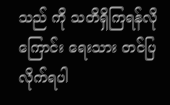သည် ကို သတိရှိကြရန်လို ကြောင်း ရေးသား တင်ပြလိုက်ရပါ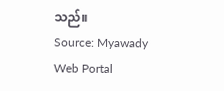သည်။
Source: Myawady Web Portal